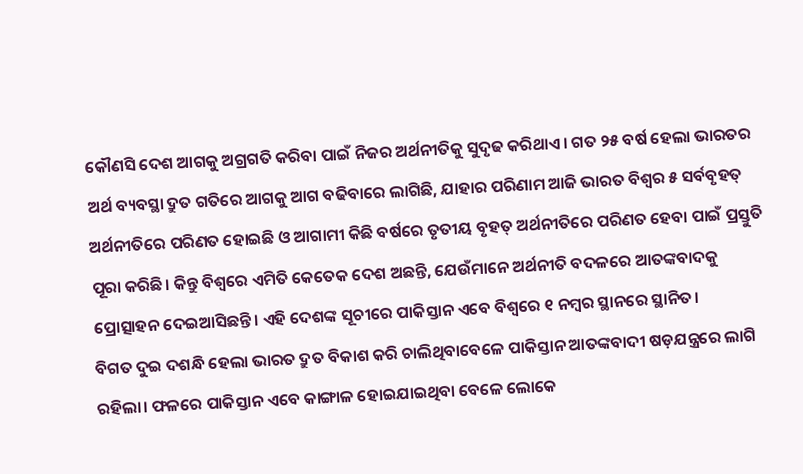କୌଣସି ଦେଶ ଆଗକୁ ଅଗ୍ରଗତି କରିବା ପାଇଁ ନିଜର ଅର୍ଥନୀତିକୁ ସୁଦୃଢ କରିଥାଏ। ଗତ ୨୫ ବର୍ଷ ହେଲା ଭାରତର ଅର୍ଥ ବ୍ୟବସ୍ଥା ଦ୍ରୁତ ଗତିରେ ଆଗକୁ ଆଗ ବଢିବାରେ ଲାଗିଛି, ଯାହାର ପରିଣାମ ଆଜି ଭାରତ ବିଶ୍ୱର ୫ ସର୍ବବୃହତ୍ ଅର୍ଥନୀତିରେ ପରିଣତ ହୋଇଛି ଓ ଆଗାମୀ କିଛି ବର୍ଷରେ ତୃତୀୟ ବୃହତ୍ ଅର୍ଥନୀତିରେ ପରିଣତ ହେବା ପାଇଁ ପ୍ରସ୍ତୁତି ପୂରା କରିଛି। କିନ୍ତୁ ବିଶ୍ୱରେ ଏମିତି କେତେକ ଦେଶ ଅଛନ୍ତି, ଯେଉଁମାନେ ଅର୍ଥନୀତି ବଦଳରେ ଆତଙ୍କବାଦକୁ ପ୍ରୋତ୍ସାହନ ଦେଇଆସିଛନ୍ତି। ଏହି ଦେଶଙ୍କ ସୂଚୀରେ ପାକିସ୍ତାନ ଏବେ ବିଶ୍ଵରେ ୧ ନମ୍ବର ସ୍ଥାନରେ ସ୍ଥାନିତ।
ବିଗତ ଦୁଇ ଦଶନ୍ଧି ହେଲା ଭାରତ ଦ୍ରୁତ ବିକାଶ କରି ଚାଲିଥିବାବେଳେ ପାକିସ୍ତାନ ଆତଙ୍କବାଦୀ ଷଡ଼ଯନ୍ତ୍ରରେ ଲାଗି ରହିଲା। ଫଳରେ ପାକିସ୍ତାନ ଏବେ କାଙ୍ଗାଳ ହୋଇଯାଇଥିବା ବେଳେ ଲୋକେ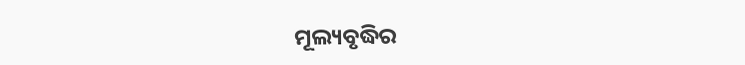ମୂଲ୍ୟବୃଦ୍ଧିର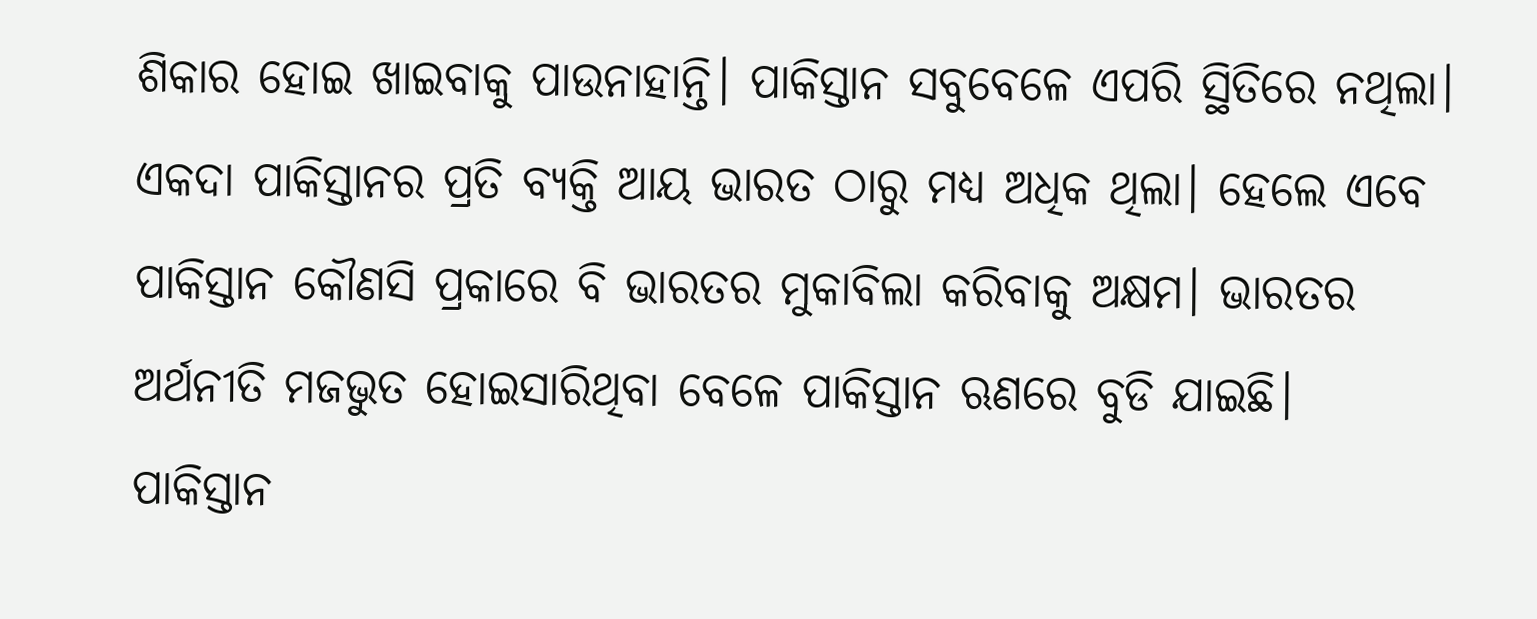ଶିକାର ହୋଇ ଖାଇବାକୁ ପାଉନାହାନ୍ତି। ପାକିସ୍ତାନ ସବୁବେଳେ ଏପରି ସ୍ଥିତିରେ ନଥିଲା। ଏକଦା ପାକିସ୍ତାନର ପ୍ରତି ବ୍ୟକ୍ତି ଆୟ ଭାରତ ଠାରୁ ମଧ୍ୟ ଅଧିକ ଥିଲା। ହେଲେ ଏବେ ପାକିସ୍ତାନ କୌଣସି ପ୍ରକାରେ ବି ଭାରତର ମୁକାବିଲା କରିବାକୁ ଅକ୍ଷମ। ଭାରତର ଅର୍ଥନୀତି ମଜଭୁତ ହୋଇସାରିଥିବା ବେଳେ ପାକିସ୍ତାନ ଋଣରେ ବୁଡି ଯାଇଛି।
ପାକିସ୍ତାନ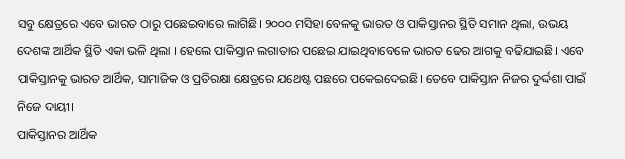ସବୁ କ୍ଷେତ୍ରରେ ଏବେ ଭାରତ ଠାରୁ ପଛେଇବାରେ ଲାଗିଛି। ୨୦୦୦ ମସିହା ବେଳକୁ ଭାରତ ଓ ପାକିସ୍ତାନର ସ୍ଥିତି ସମାନ ଥିଲା, ଉଭୟ ଦେଶଙ୍କ ଆର୍ଥିକ ସ୍ଥିତି ଏକା ଭଳି ଥିଲା । ହେଲେ ପାକିସ୍ତାନ ଲଗାତାର ପଛେଇ ଯାଇଥିବାବେଳେ ଭାରତ ଢେର ଆଗକୁ ବଢିଯାଇଛି। ଏବେ ପାକିସ୍ତାନକୁ ଭାରତ ଆର୍ଥିକ, ସାମାଜିକ ଓ ପ୍ରତିରକ୍ଷା କ୍ଷେତ୍ରରେ ଯଥେଷ୍ଟ ପଛରେ ପକେଇଦେଇଛି। ତେବେ ପାକିସ୍ତାନ ନିଜର ଦୁର୍ଦ୍ଦଶା ପାଇଁ ନିଜେ ଦାୟୀ।
ପାକିସ୍ତାନର ଆର୍ଥିକ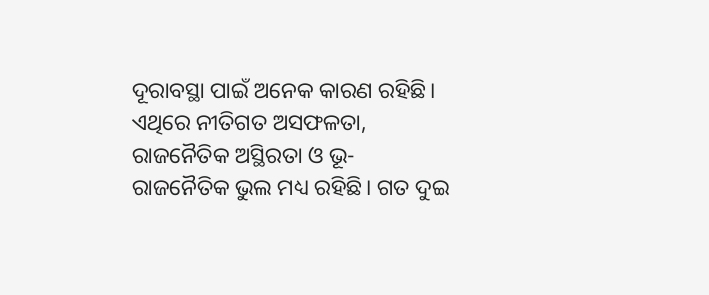ଦୂରାବସ୍ଥା ପାଇଁ ଅନେକ କାରଣ ରହିଛି। ଏଥିରେ ନୀତିଗତ ଅସଫଳତା, ରାଜନୈତିକ ଅସ୍ଥିରତା ଓ ଭୂ-ରାଜନୈତିକ ଭୁଲ ମଧ୍ୟ ରହିଛି। ଗତ ଦୁଇ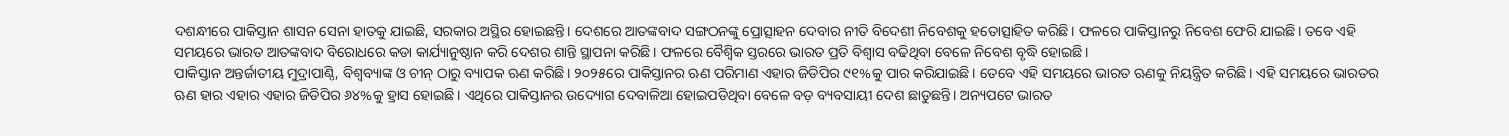ଦଶନ୍ଧୀରେ ପାକିସ୍ତାନ ଶାସନ ସେନା ହାତକୁ ଯାଇଛି, ସରକାର ଅସ୍ଥିର ହୋଇଛନ୍ତି। ଦେଶରେ ଆତଙ୍କବାଦ ସଙ୍ଗଠନଙ୍କୁ ପ୍ରୋତ୍ସାହନ ଦେବାର ନୀତି ବିଦେଶୀ ନିବେଶକୁ ହତୋତ୍ସାହିତ କରିଛି। ଫଳରେ ପାକିସ୍ତାନରୁ ନିବେଶ ଫେରି ଯାଇଛି। ତବେ ଏହି ସମୟରେ ଭାରତ ଆତଙ୍କବାଦ ବିରୋଧରେ କଡା କାର୍ଯ୍ୟାନୁଷ୍ଠାନ କରି ଦେଶର ଶାନ୍ତି ସ୍ଥାପନା କରିଛି। ଫଳରେ ବୈଶ୍ୱିକ ସ୍ତରରେ ଭାରତ ପ୍ରତି ବିଶ୍ୱାସ ବଢିଥିବା ବେଳେ ନିବେଶ ବୃଦ୍ଧି ହୋଇଛି।
ପାକିସ୍ତାନ ଅନ୍ତର୍ଜାତୀୟ ମୁଦ୍ରାପାଣ୍ଠି, ବିଶ୍ୱବ୍ୟାଙ୍କ ଓ ଚୀନ୍ ଠାରୁ ବ୍ୟାପକ ଋଣ କରିଛି। ୨୦୨୫ରେ ପାକିସ୍ତାନର ଋଣ ପରିମାଣ ଏହାର ଜିଡିପିର ୯୧%କୁ ପାର କରିଯାଇଛି। ତେବେ ଏହି ସମୟରେ ଭାରତ ଋଣକୁ ନିୟନ୍ତ୍ରିତ କରିଛି। ଏହି ସମୟରେ ଭାରତର ଋଣ ହାର ଏହାର ଏହାର ଜିଡିପିର ୬୪%କୁ ହ୍ରାସ ହୋଇଛି। ଏଥିରେ ପାକିସ୍ତାନର ଉଦ୍ୟୋଗ ଦେବାଳିଆ ହୋଇପଡିଥିବା ବେଳେ ବଡ଼ ବ୍ୟବସାୟୀ ଦେଶ ଛାଡୁଛନ୍ତି। ଅନ୍ୟପଟେ ଭାରତ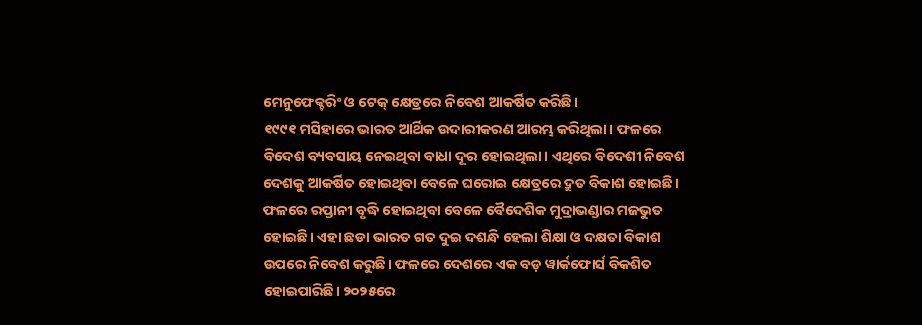ମେନୁଫେକ୍ଚରିଂ ଓ ଟେକ୍ କ୍ଷେତ୍ରରେ ନିବେଶ ଆକର୍ଷିତ କରିଛି।
୧୯୯୧ ମସିହାରେ ଭାରତ ଆର୍ଥିକ ଉଦାରୀକରଣ ଆରମ୍ଭ କରିଥିଲା। ଫଳରେ ବିଦେଶ ବ୍ୟବସାୟ ନେଇଥିବା ବାଧା ଦୂର ହୋଇଥିଲା। ଏଥିରେ ବିଦେଶୀ ନିବେଶ ଦେଶକୁ ଆକର୍ଷିତ ହୋଇଥିବା ବେଳେ ଘରୋଇ କ୍ଷେତ୍ରରେ ଦ୍ରୁତ ବିକାଶ ହୋଇଛି। ଫଳରେ ରପ୍ତାନୀ ବୃଦ୍ଧି ହୋଇଥିବା ବେଳେ ବୈଦେଶିକ ମୁଦ୍ରାଭଣ୍ଡାର ମଜଭୁତ ହୋଇଛି। ଏହା ଛଡା ଭାରତ ଗତ ଦୁଇ ଦଶନ୍ଧି ହେଲା ଶିକ୍ଷା ଓ ଦକ୍ଷତା ବିକାଶ ଉପରେ ନିବେଶ କରୁଛି। ଫଳରେ ଦେଶରେ ଏକ ବଡ଼ ୱାର୍କଫୋର୍ସ ବିକଶିତ ହୋଇପାରିଛି। ୨୦୨୫ରେ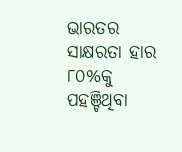ଭାରତର ସାକ୍ଷରତା ହାର ୮୦%କୁ ପହଞ୍ଚିଥିବା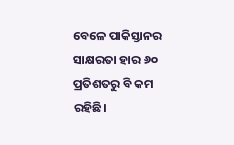ବେଳେ ପାକିସ୍ତାନର ସାକ୍ଷରତା ହାର ୬୦ ପ୍ରତିଶତରୁ ବି କମ ରହିଛି।